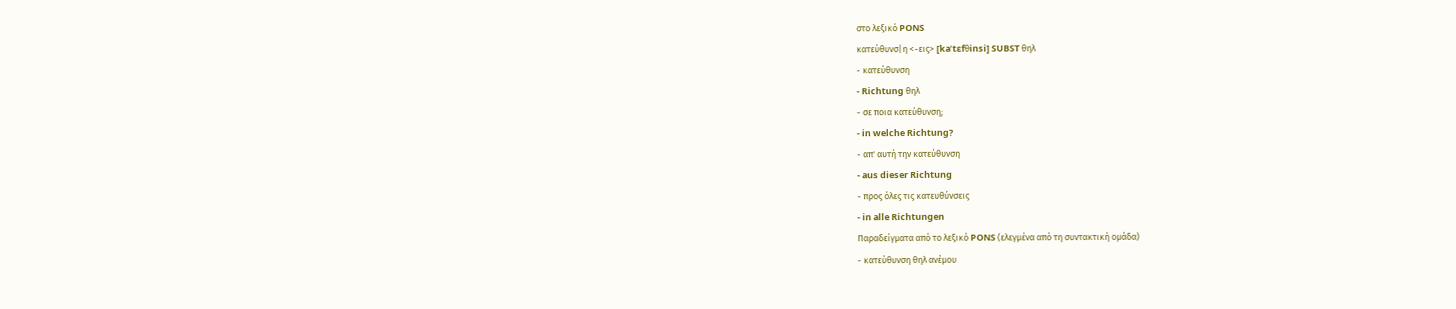στο λεξικό PONS
κατεύθυνσ|η <-εις> [kaˈtɛfθinsi] SUBST θηλ
- κατεύθυνση
- Richtung θηλ
- σε ποια κατεύθυνση;
- in welche Richtung?
- απ' αυτή την κατεύθυνση
- aus dieser Richtung
- προς όλες τις κατευθύνσεις
- in alle Richtungen
Παραδείγματα από το λεξικό PONS (ελεγμένα από τη συντακτική ομάδα)
- κατεύθυνση θηλ ανέμου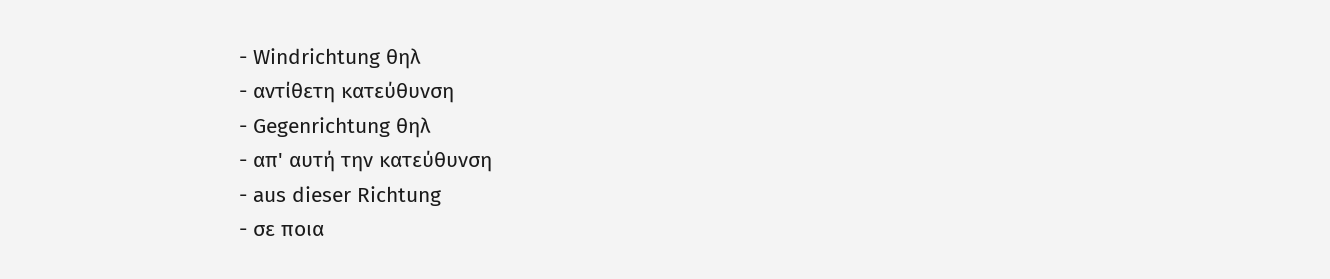- Windrichtung θηλ
- αντίθετη κατεύθυνση
- Gegenrichtung θηλ
- απ' αυτή την κατεύθυνση
- aus dieser Richtung
- σε ποια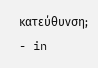κατεύθυνση;
- in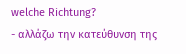welche Richtung?
- αλλάζω την κατεύθυνση της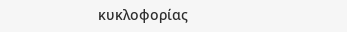κυκλοφορίας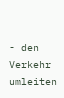- den Verkehr umleiten